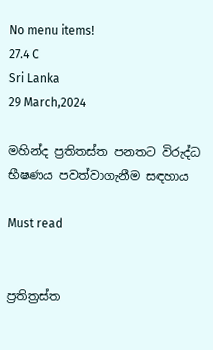No menu items!
27.4 C
Sri Lanka
29 March,2024

මහින්ද ප්‍රතිතස්ත පනතට විරුද්ධ භීෂණය පවත්වාගැනීම සඳහාය

Must read


ප්‍රතිත්‍රස්ත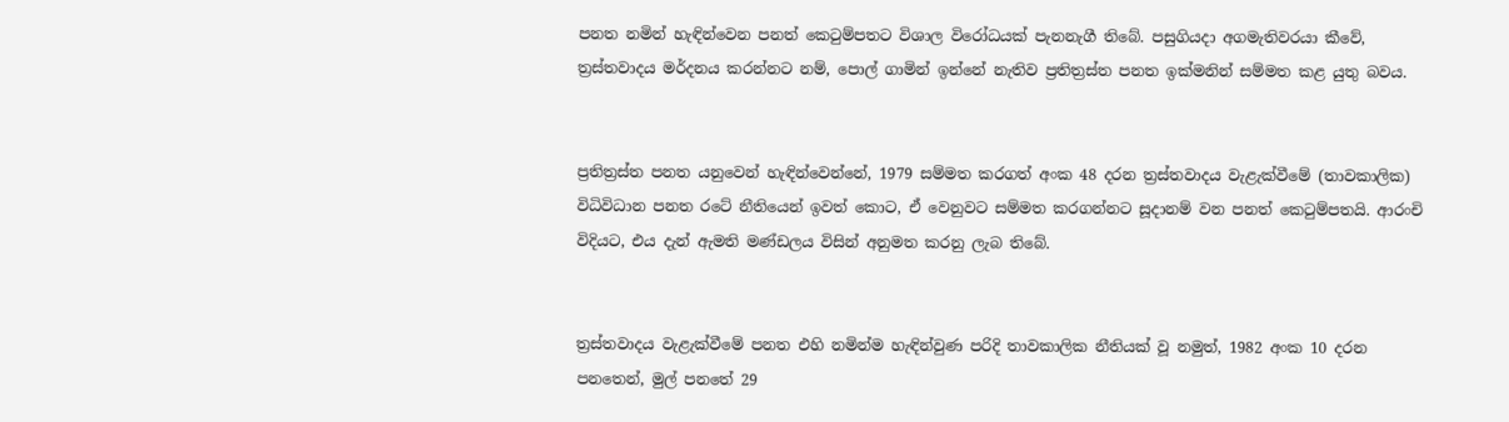පනත නමින් හැඳින්වෙන පනත් කෙටුම්පතට විශාල විරෝධයක් පැනනැගී තිබේ. පසුගියදා අගමැතිවරයා කීවේ, ත්‍රස්තවාදය මර්දනය කරන්නට නම්, පොල් ගාමින් ඉන්නේ නැතිව ප්‍රතිත්‍රස්ත පනත ඉක්මනින් සම්මත කළ යුතු බවය.


ප්‍රතිත්‍රස්ත පනත යනුවෙන් හැඳින්වෙන්නේ, 1979 සම්මත කරගත් අංක 48 දරන ත්‍රස්තවාදය වැළැක්වීමේ (තාවකාලික) විධිවිධාන පනත රටේ නීතියෙන් ඉවත් කොට, ඒ වෙනුවට සම්මත කරගන්නට සූදානම් වන පනත් කෙටුම්පතයි. ආරංචි විදියට, එය දැන් ඇමති මණ්ඩලය විසින් අනුමත කරනු ලැබ තිබේ.


ත්‍රස්තවාදය වැළැක්වීමේ පනත එහි නමින්ම හැඳින්වුණ පරිදි තාවකාලික නීතියක් වූ නමුත්, 1982 අංක 10 දරන පනතෙන්, මුල් පනතේ 29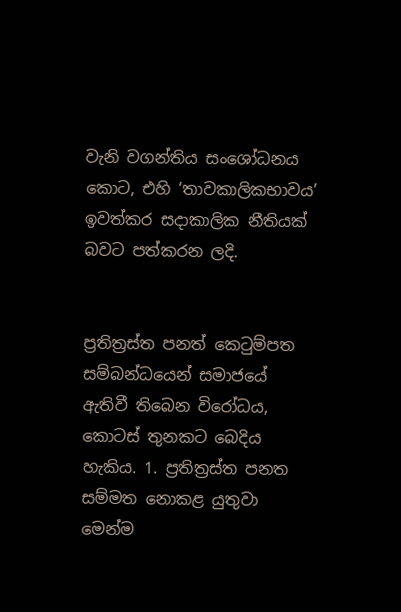වැනි වගන්තිය සංශෝධනය කොට, එහි ‘තාවකාලිකභාවය’ ඉවත්කර සදාකාලික නීතියක් බවට පත්කරන ලදි.


ප්‍රතිත්‍රස්ත පනත් කෙටුම්පත සම්බන්ධයෙන් සමාජයේ ඇතිවී තිබෙන විරෝධය, කොටස් තුනකට බෙදිය හැකිය. 1. ප්‍රතිත්‍රස්ත පනත සම්මත නොකළ යුතුවා මෙන්ම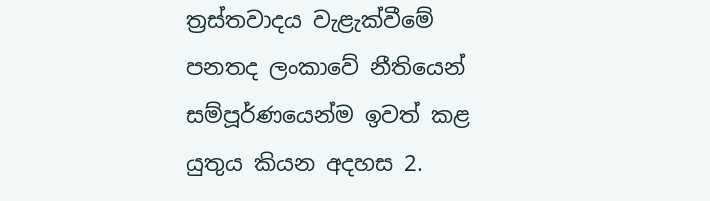ත්‍රස්තවාදය වැළැක්වීමේ පනතද ලංකාවේ නීතියෙන් සම්පූර්ණයෙන්ම ඉවත් කළ යුතුය කියන අදහස 2.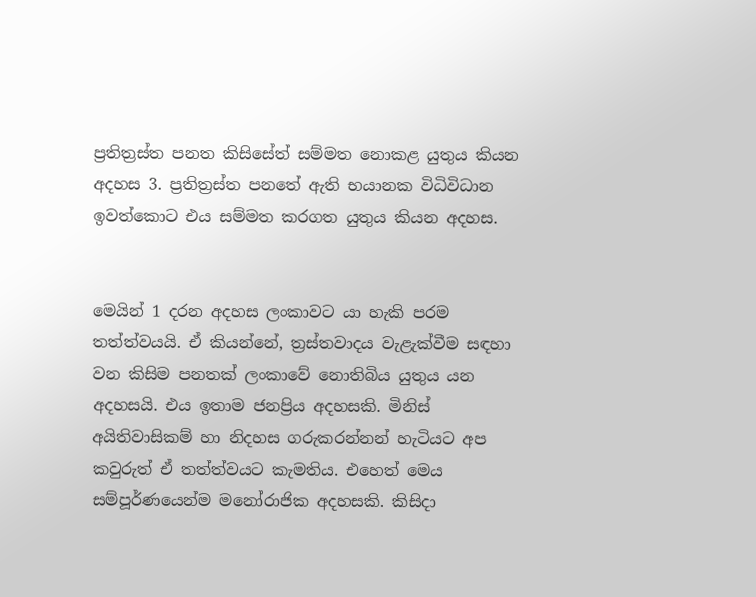ප්‍රතිත්‍රස්ත පනත කිසිසේත් සම්මත නොකළ යුතුය කියන අදහස 3. ප්‍රතිත්‍රස්ත පනතේ ඇති භයානක විධිවිධාන ඉවත්කොට එය සම්මත කරගත යුතුය කියන අදහස.


මෙයින් 1 දරන අදහස ලංකාවට යා හැකි පරම තත්ත්වයයි. ඒ කියන්නේ, ත්‍රස්තවාදය වැළැක්වීම සඳහා වන කිසිම පනතක් ලංකාවේ නොතිබිය යුතුය යන අදහසයි. එය ඉතාම ජනප්‍රිය අදහසකි. මිනිස් අයිතිවාසිකම් හා නිදහස ගරුකරන්නන් හැටියට අප කවුරුත් ඒ තත්ත්වයට කැමතිය. එහෙත් මෙය සම්පූර්ණයෙන්ම මනෝරාජික අදහසකි. කිසිදා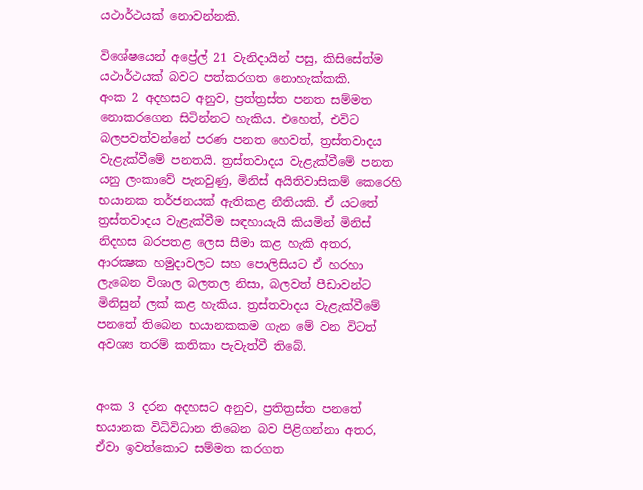යථාර්ථයක් නොවන්නකි.

විශේෂයෙන් අප්‍රේල් 21 වැනිදායින් පසු, කිසිසේත්ම යථාර්ථයක් බවට පත්කරගත නොහැක්කකි.
අංක 2 අදහසට අනුව, ප්‍රත්ත්‍රස්ත පනත සම්මත නොකරගෙන සිටින්නට හැකිය. එහෙත්, එවිට බලපවත්වන්නේ පරණ පනත හෙවත්, ත්‍රස්තවාදය වැළැක්වීමේ පනතයි. ත්‍රස්තවාදය වැළැක්වීමේ පනත යනු ලංකාවේ පැනවුණු, මිනිස් අයිතිවාසිකම් කෙරෙහි භයානක තර්ජනයක් ඇතිකළ නීතියකි. ඒ යටතේ ත්‍රස්තවාදය වැළැක්වීම සඳහායැයි කියමින් මිනිස් නිදහස බරපතළ ලෙස සීමා කළ හැකි අතර, ආරක්‍ෂක හමුදාවලට සහ පොලිසියට ඒ හරහා ලැබෙන විශාල බලතල නිසා, බලවත් පීඩාවන්ට මිනිසුන් ලක් කළ හැකිය. ත්‍රස්තවාදය වැළැක්වීමේ පනතේ තිබෙන භයානකකම ගැන මේ වන විටත් අවශ්‍ය තරම් කතිකා පැවැත්වී තිබේ.


අංක 3 දරන අදහසට අනුව, ප්‍රතිත්‍රස්ත පනතේ භයානක විධිවිධාන තිබෙන බව පිළිගන්නා අතර, ඒවා ඉවත්කොට සම්මත කරගත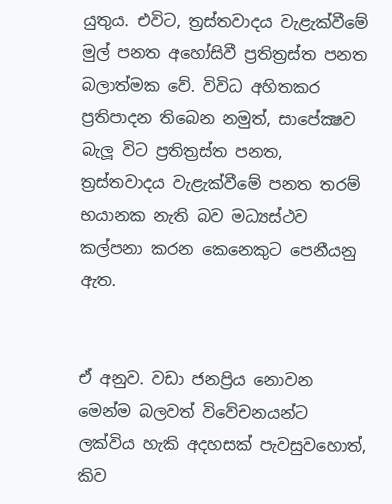යුතුය. එවිට, ත්‍රස්තවාදය වැළැක්වීමේ මුල් පනත අහෝසිවී ප්‍රතිත්‍රස්ත පනත බලාත්මක වේ. විවිධ අහිතකර ප්‍රතිපාදන තිබෙන නමුත්, සාපේක්‍ෂව බැලූ විට ප්‍රතිත්‍රස්ත පනත, ත්‍රස්තවාදය වැළැක්වීමේ පනත තරම් භයානක නැති බව මධ්‍යස්ථව කල්පනා කරන කෙනෙකුට පෙනීයනු ඇත.


ඒ අනුව. වඩා ජනප්‍රිය නොවන මෙන්ම බලවත් විවේචනයන්ට ලක්විය හැකි අදහසක් පැවසුවහොත්, කිව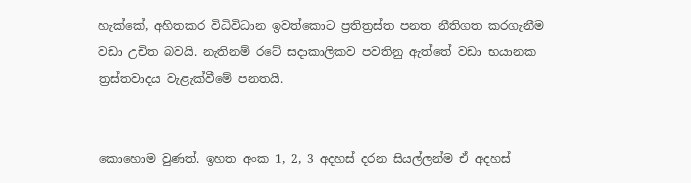හැක්කේ, අහිතකර විධිවිධාන ඉවත්කොට ප්‍රතිත්‍රස්ත පනත නීතිගත කරගැනීම වඩා උචිත බවයි. නැතිනම් රටේ සදාකාලිකව පවතිනු ඇත්තේ වඩා භයානක ත්‍රස්තවාදය වැළැක්වීමේ පනතයි.


කොහොම වුණත්. ඉහත අංක 1, 2, 3 අදහස් දරන සියල්ලන්ම ඒ අදහස්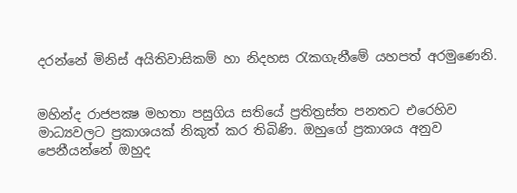දරන්නේ මිනිස් අයිතිවාසිකම් හා නිදහස රැකගැනීමේ යහපත් අරමුණෙනි.


මහින්ද රාජපක්‍ෂ මහතා පසුගිය සතියේ ප්‍රතිත්‍රස්ත පනතට එරෙහිව මාධ්‍යවලට ප්‍රකාශයක් නිකුත් කර තිබිණි. ඔහුගේ ප්‍රකාශය අනුව පෙනීයන්නේ ඔහුද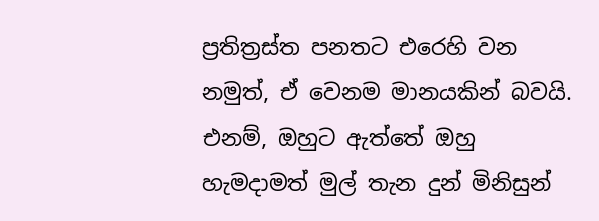ප්‍රතිත්‍රස්ත පනතට එරෙහි වන නමුත්, ඒ වෙනම මානයකින් බවයි. එනම්, ඔහුට ඇත්තේ ඔහු හැමදාමත් මුල් තැන දුන් මිනිසුන්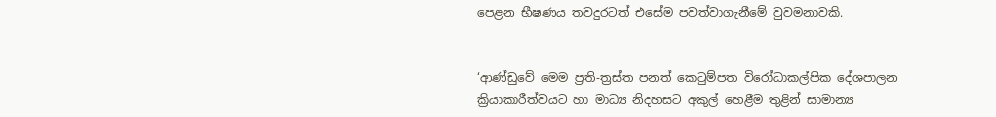පෙළන භීෂණය තවදුරටත් එසේම පවත්වාගැනීමේ වුවමනාවකි.


‘ආණ්ඩුවේ මෙම ප්‍රති-ත්‍රස්ත පනත් කෙටුම්පත විරෝධාකල්පික දේශපාලන ක්‍රියාකාරීත්වයට හා මාධ්‍ය නිදහසට අකුල් හෙළීම තුළින් සාමාන්‍ය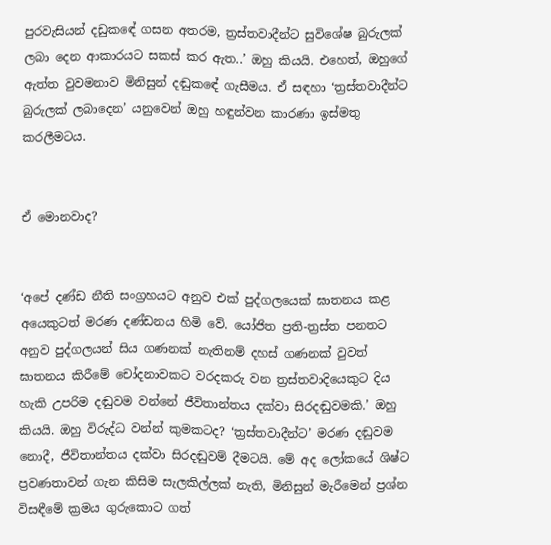පුරවැසියන් දඩුකඳේ ගසන අතරම, ත්‍රස්තවාදීන්ට සුවිශේෂ බුරුලක් ලබා දෙන ආකාරයට සකස් කර ඇත..’ ඔහු කියයි. එහෙත්, ඔහුගේ ඇත්ත වුවමනාව මිනිසුන් දඬුකඳේ ගැසීමය. ඒ සඳහා ‘ත්‍රස්තවාදීන්ට බුරුලක් ලබාදෙන’ යනුවෙන් ඔහු හඳුන්වන කාරණා ඉස්මතු කරලීමටය.


ඒ මොනවාද?


‘අපේ දණ්ඩ නීති සංග්‍රහයට අනුව එක් පුද්ගලයෙක් ඝාතනය කළ අයෙකුටත් මරණ දණ්ඩනය හිමි වේ. යෝජිත ප්‍රති-ත්‍රස්ත පනතට අනුව පුද්ගලයන් සිය ගණනක් නැතිනම් දහස් ගණනක් වුවත් ඝාතනය කිරීමේ චෝදනාවකට වරදකරු වන ත්‍රස්තවාදියෙකුට දිය හැකි උපරිම දඬුවම වන්නේ ජීවිතාන්තය දක්වා සිරදඬුවමකි.’ ඔහු කියයි. ඔහු විරුද්ධ වන්න් කුමකටද? ‘ත්‍රස්තවාදීන්ට’ මරණ දඬුවම නොදී, ජීවිතාන්තය දක්වා සිරදඬුවම් දීමටයි. මේ අද ලෝකයේ ශිෂ්ට ප්‍රවණතාවන් ගැන කිසිම සැලකිල්ලක් නැති, මිනිසුන් මැරීමෙන් ප්‍රශ්න විසඳීමේ ක්‍රමය ගුරුකොට ගත්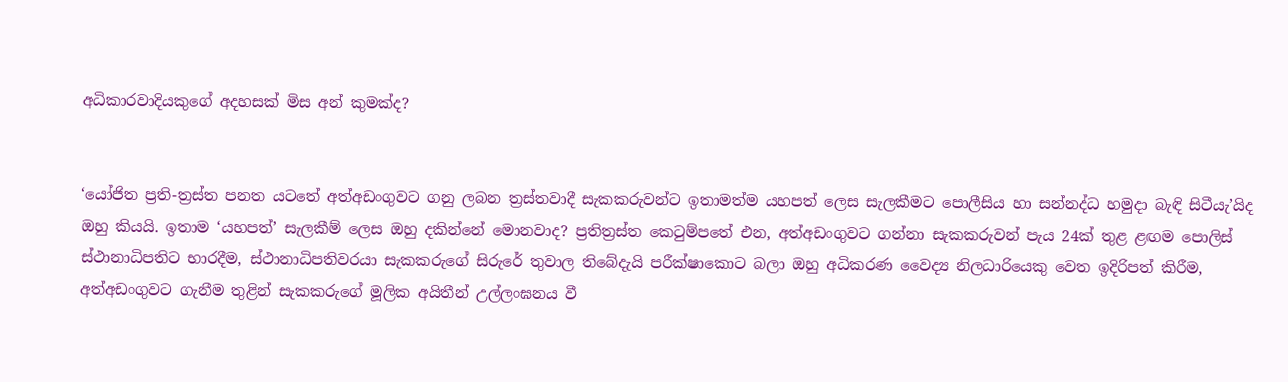අධිකාරවාදියකුගේ අදහසක් මිස අන් කුමක්ද?


‘යෝජිත ප්‍රති-ත්‍රස්ත පනත යටතේ අත්අඩංගුවට ගනු ලබන ත්‍රස්තවාදී සැකකරුවන්ට ඉතාමත්ම යහපත් ලෙස සැලකීමට පොලීසිය හා සන්නද්ධ හමුදා බැඳි සිටීයැ’යිද ඔහු කියයි. ඉතාම ‘යහපත්’ සැලකීම් ලෙස ඔහු දකින්නේ මොනවාද? ප්‍රතිත්‍රස්ත කෙටුම්පතේ එන, අත්අඩංගුවට ගන්නා සැකකරුවන් පැය 24ක් තුළ ළඟම පොලිස් ස්ථානාධිපතිට භාරදීම, ස්ථානාධිපතිවරයා සැකකරුගේ සිරුරේ තුවාල තිබේදැයි පරීක්ෂාකොට බලා ඔහු අධිකරණ වෛද්‍ය නිලධාරියෙකු වෙත ඉදිරිපත් කිරීම, අත්අඩංගුවට ගැනීම තුළින් සැකකරුගේ මූලික අයිතීන් උල්ලංඝනය වී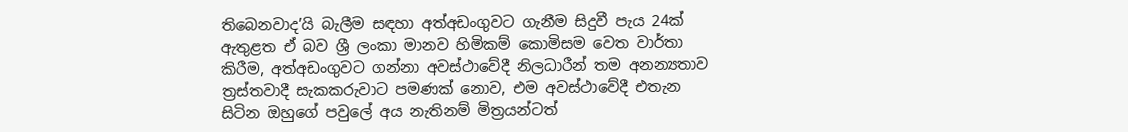තිබෙනවාද’යි බැලීම සඳහා අත්අඩංගුවට ගැනීම සිදුවී පැය 24ක් ඇතුළත ඒ බව ශ්‍රී ලංකා මානව හිමිකම් කොමිසම වෙත වාර්තා කිරීම, අත්අඩංගුවට ගන්නා අවස්ථාවේදී නිලධාරීන් තම අනන්‍යතාව ත්‍රස්තවාදී සැකකරුවාට පමණක් නොව, එම අවස්ථාවේදී එතැන සිටින ඔහුගේ පවුලේ අය නැතිනම් මිත්‍රයන්ටත්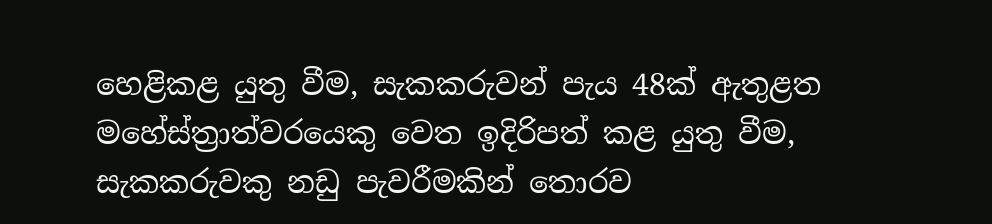හෙළිකළ යුතු වීම, සැකකරුවන් පැය 48ක් ඇතුළත මහේස්ත්‍රාත්වරයෙකු වෙත ඉදිරිපත් කළ යුතු වීම, සැකකරුවකු නඩු පැවරීමකින් තොරව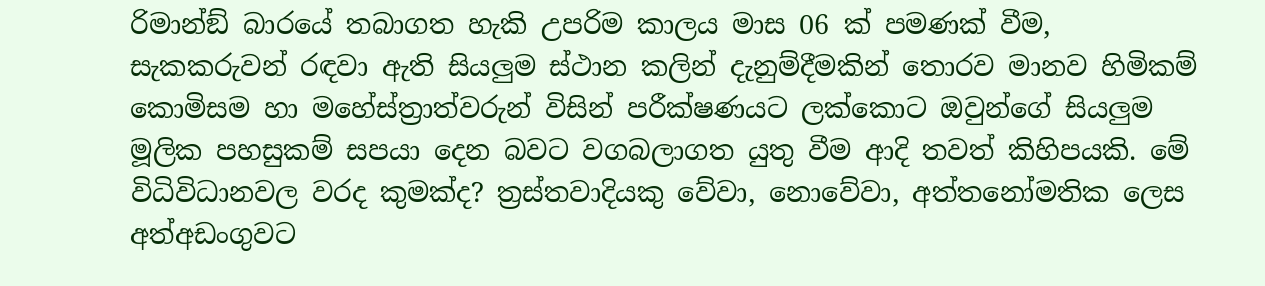රිමාන්ඞ් බාරයේ තබාගත හැකි උපරිම කාලය මාස 06 ක් පමණක් වීම, සැකකරුවන් රඳවා ඇති සියලුම ස්ථාන කලින් දැනුම්දීමකින් තොරව මානව හිමිකම් කොමිසම හා මහේස්ත්‍රාත්වරුන් විසින් පරීක්ෂණයට ලක්කොට ඔවුන්ගේ සියලුම මූලික පහසුකම් සපයා දෙන බවට වගබලාගත යුතු වීම ආදි තවත් කිහිපයකි. මේ විධිවිධානවල වරද කුමක්ද? ත්‍රස්තවාදියකු වේවා, නොවේවා, අත්තනෝමතික ලෙස අත්අඩංගුවට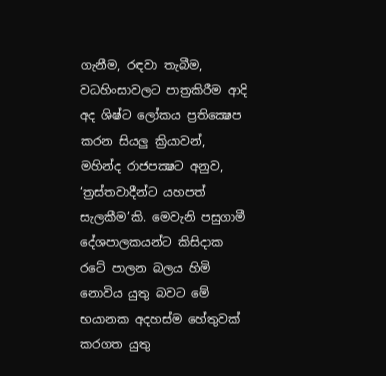ගැනීම, රඳවා තැබීම, වධහිංසාවලට පාත්‍රකිරීම ආදි අද ශිෂ්ට ලෝකය ප්‍රතික්‍ෂෙප කරන සියලු ක්‍රියාවන්, මහින්ද රාජපක්‍ෂට අනුව, ‘ත්‍රස්තවාදීන්ට යහපත් සැලකීම’කි. මෙවැනි පසුගාමී දේශපාලකයන්ට කිසිදාක රටේ පාලන බලය හිමි නොවිය යුතු බවට මේ භයානක අදහස්ම හේතුවක් කරගත යුතු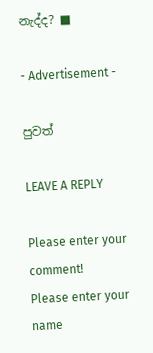නැද්ද? ■

- Advertisement -

පුවත්

LEAVE A REPLY

Please enter your comment!
Please enter your name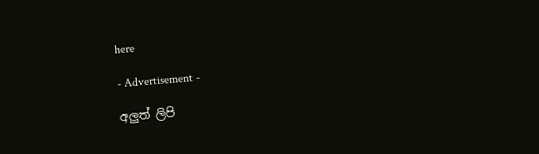here

- Advertisement -

අලුත් ලිපි